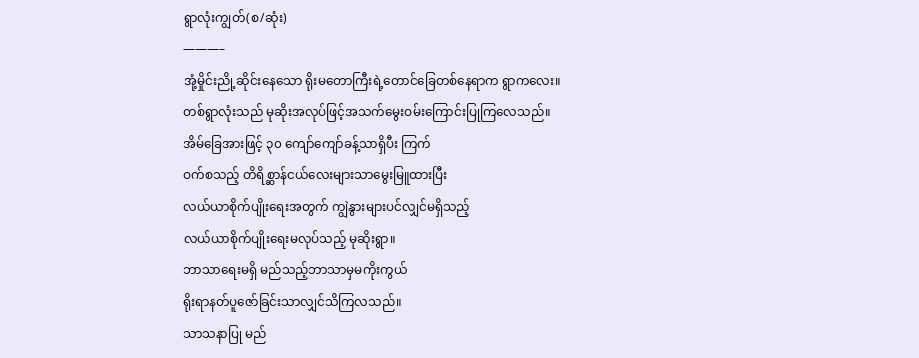ရွာလုံးကျွတ်(စ/ဆုံး)
———–
အုံ့မှိုင်းညို့ဆိုင်းနေသော ရိုးမတောကြီးရဲ့တောင်ခြေတစ်နေရာက ရွာကလေး။
တစ်ရွာလုံးသည် မုဆိုးအလုပ်ဖြင့်အသက်မွေးဝမ်းကြောင်းပြုကြလေသည်။
အိမ်ခြေအားဖြင့် ၃၀ ကျော်ကျော်ခန့်သာရှိပီး ကြက်
ဝက်စသည့် တိရိစ္ဆာန်ငယ်လေးများသာမွေးမြူထားပြီး
လယ်ယာစိုက်ပျိုးရေးအတွက် ကျွဲနွားများပင်လျှင်မရှိသည့်
လယ်ယာစိုက်ပျိုးရေးမလုပ်သည့် မုဆိုးရွာ။
ဘာသာရေးမရှိ မည်သည့်ဘာသာမှမကိုးကွယ်
ရိုးရာနတ်ပူဇော်ခြင်းသာလျှင်သိကြလသည်။
သာသနာပြု မည်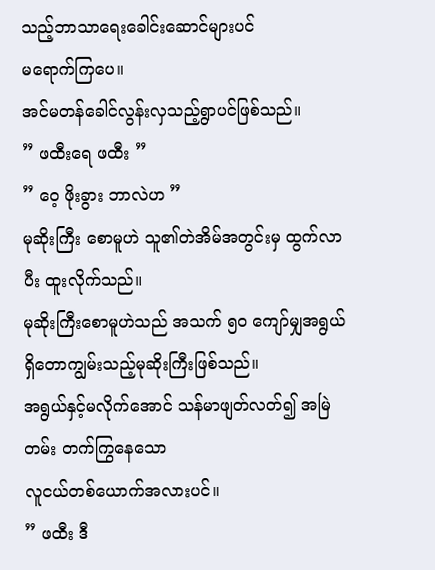သည့်ဘာသာရေးခေါင်းဆောင်များပင်
မရောက်ကြပေ။
အင်မတန်ခေါင်လွန်းလှသည့်ရွာပင်ဖြစ်သည်။
” ဖထီးရေ ဖထီး ”
” ဝေ့ ဖိုးခွား ဘာလဲဟ ”
မုဆိုးကြီး စောမူဟဲ သူ၏တဲအိမ်အတွင်းမှ ထွက်လာပီး ထူးလိုက်သည်။
မုဆိုးကြီးစောမူဟဲသည် အသက် ၅၀ ကျော်မျှအရွယ်ရှိတောကျွမ်းသည့်မုဆိုးကြီးဖြစ်သည်။
အရွယ်နှင့်မလိုက်အောင် သန်မာဖျတ်လတ်၍ အမြဲတမ်း တက်ကြွနေသော
လူငယ်တစ်ယောက်အလားပင်။
” ဖထီး ဒီ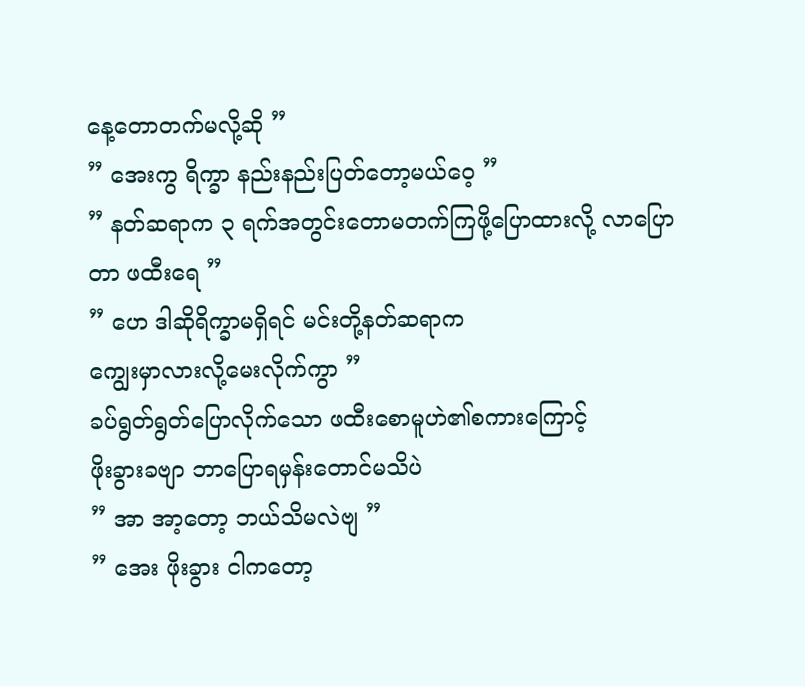နေ့တောတက်မလို့ဆို ”
” အေးကွ ရိက္ခာ နည်းနည်းပြတ်တော့မယ်ဝေ့ ”
” နတ်ဆရာက ၃ ရက်အတွင်းတောမတက်ကြဖို့ပြောထားလို့ လာပြောတာ ဖထီးရေ ”
” ဟေ ဒါဆိုရိက္ခာမရှိရင် မင်းတို့နတ်ဆရာက
ကျွေးမှာလားလို့မေးလိုက်ကွာ ”
ခပ်ရွတ်ရွတ်ပြောလိုက်သော ဖထီးစောမူဟဲ၏စကားကြောင့်
ဖိုးခွားခဗျာ ဘာပြောရမှန်းတောင်မသိပဲ
” အာ အာ့တော့ ဘယ်သိမလဲဗျ ”
” အေး ဖိုးခွား ငါကတော့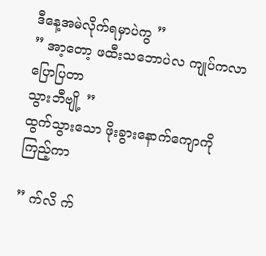ဒီနေ့အမဲလိုက်ရမှာပဲကွ ”
” အာ့တော့ ဖထီးသဘောပဲလ ကျုပ်ကလာပြောပြတာ
သွားဘီဗျို့ ”
ထွက်သွားသော ဖိုးခွားနောက်ကျောကိုကြည့်ကာ

” က်လိ က်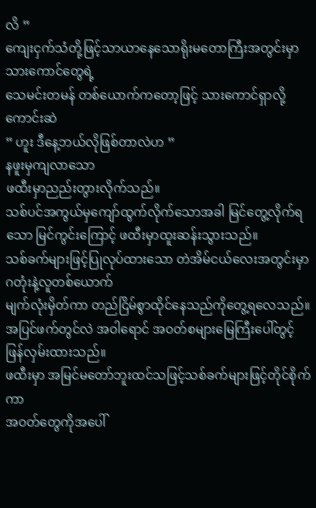လိ ”
ကျေးငှက်သံတို့ဖြင့်သာယာနေသောရိုးမတောကြီးအတွင်းမှာ သားကောင်တွေရဲ့
သေမင်းတမန် တစ်ယောက်ကတော့ဖြင့် သားကောင်ရှာလို့ကောင်းဆဲ
” ဟူး ဒီနေ့ဘယ်လိုဖြစ်တာလဲဟ ”
နဖူးမှကျလာသော
ဖထီးမှာညည်းတွားလိုက်သည်။
သစ်ပင်အကွယ်မှကျော်ထွက်လိုက်သောအခါ မြင်တွေ့လိုက်ရသော မြင်ကွင်းကြောင့် ဖထီးမှာထူးဆန်းသွားသည်။
သစ်ခက်များဖြင့်ပြုလုပ်ထားသော တဲအိမ်ငယ်လေးအတွင်းမှာ ဂတုံးနဲ့လူတစ်ယောက်
မျက်လုံးမှိတ်ကာ တည်ငြိမ်စွာထိုင်နေသည်ကိုတွေ့ရလေသည်။
အပြင်ဖက်တွင်လဲ အဝါရောင် အဝတ်စများမြေကြီးပေါ်တွင့်ဖြန်လှမ်းထားသည်။
ဖထီးမှာ အမြင်မတော်ဘူးထင်သဖြင့်သစ်ခက်များဖြင့်တိုင်စိုက်ကာ
အဝတ်တွေကိုအပေါ်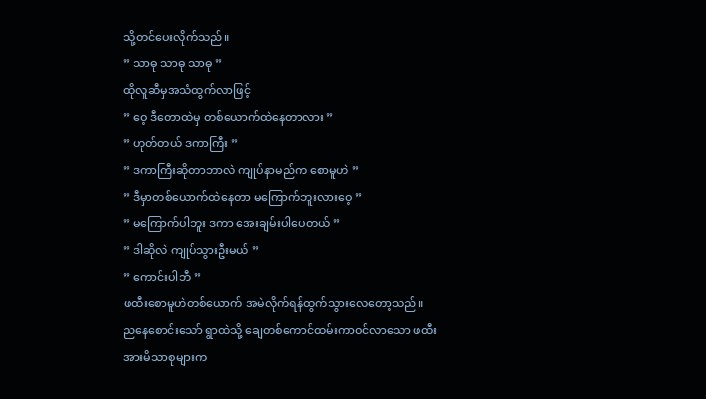သို့တင်ပေးလိုက်သည်။
” သာဓု သာဓု သာဓု ”
ထိုလူဆီမှအသံထွက်လာဖြင့်
” ဝေ့ ဒီတောထဲမှ တစ်ယောက်ထဲနေတာလား ”
” ဟုတ်တယ် ဒကာကြီး ”
” ဒကာကြီးဆိုတာဘာလဲ ကျုပ်နာမည်က စောမူဟဲ ”
” ဒီမှာတစ်ယောက်ထဲနေတာ မကြောက်ဘူးလားဝေ့ ”
” မကြောက်ပါဘူး ဒကာ အေးချမ်းပါပေတယ် ”
” ဒါဆိုလဲ ကျုပ်သွားဦးမယ် ”
” ကောင်းပါဘီ ”
ဖထီးစောမူဟဲတစ်ယောက် အမဲလိုက်ရန်ထွက်သွားလေတော့သည်။
ညနေစောင်းသော် ရွာထဲသို့ ချေတစ်ကောင်ထမ်းကာဝင်လာသော ဖထီးအားမိသာစုများက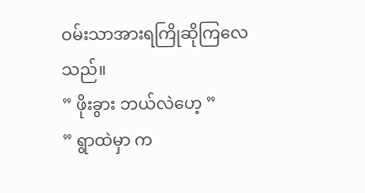ဝမ်းသာအားရကြိုဆိုကြလေသည်။
” ဖိုးခွား ဘယ်လဲဟေ့ ”
” ရွာထဲမှာ က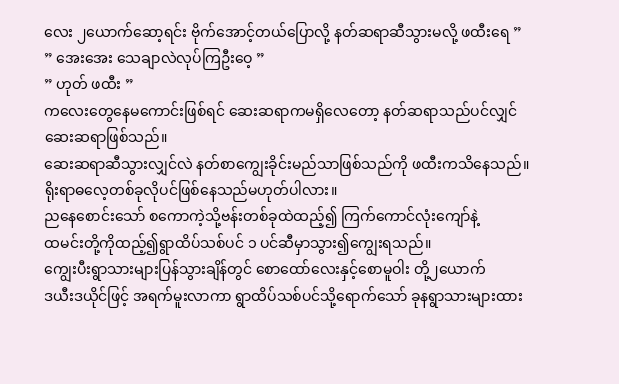လေး ၂ယောက်ဆော့ရင်း ဗိုက်အောင့်တယ်ပြောလို့ နတ်ဆရာဆီသွားမလို့ ဖထီးရေ ”
” အေးအေး သေချာလဲလုပ်ကြဦးဝေ့ ”
” ဟုတ် ဖထီး ”
ကလေးတွေနေမကောင်းဖြစ်ရင် ဆေးဆရာကမရှိလေတော့ နတ်ဆရာသည်ပင်လျှင်
ဆေးဆရာဖြစ်သည်။
ဆေးဆရာဆီသွားလျှင်လဲ နတ်စာကျွေးခိုင်းမည်သာဖြစ်သည်ကို ဖထီးကသိနေသည်။
ရိုးရာဓလေ့တစ်ခုလိုပင်ဖြစ်နေသည်မဟုတ်ပါလား။
ညနေစောင်းသော် စကောကဲ့သို့ဗန်းတစ်ခုထဲထည့်၍ ကြက်ကောင်လုံးကျော်နဲ့
ထမင်းတို့ကိုထည့်၍ရွာထိပ်သစ်ပင် ၁ ပင်ဆီမှာသွား၍ကျွေးရသည်။
ကျွေးပီးရွာသားများပြန်သွားချိန်တွင် စောထော်လေးနှင့်စောမူဝါး တို့၂ယောက်
ဒယီးဒယိုင်ဖြင့် အရက်မူးလာကာ ရွာထိပ်သစ်ပင်သို့ရောက်သော် ခုနရွာသားများထား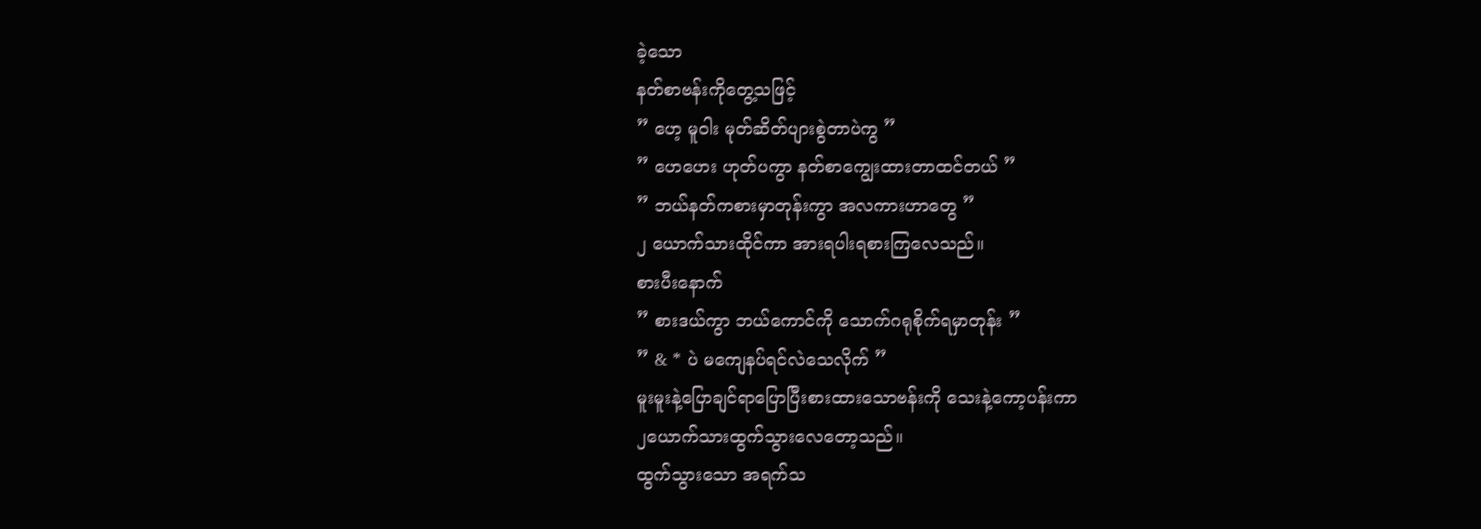ခဲ့သော
နတ်စာဗန်းကိုတွေ့သဖြင့်
” ဟေ့ မူဝါး မုတ်ဆိတ်ပျားစွဲတာပဲကွ ”
” ဟေဟေး ဟုတ်ပကွာ နတ်စာကျွေးထားတာထင်တယ် ”
” ဘယ်နတ်ကစားမှာတုန်းကွာ အလကားဟာတွေ ”
၂ ယောက်သားထိုင်ကာ အားရပါးရစားကြလေသည်။
စားပီးနောက်
” စားဒယ်ကွာ ဘယ်ကောင်ကို သောက်ဂရုစိုက်ရမှာတုန်း ”
” & * ပဲ မကျေနပ်ရင်လဲသေလိုက် ”
မူးမူးနဲ့ပြောချင်ရာပြောပြီးစားထားသောဗန်းကို သေးနဲ့ကော့ပန်းကာ
၂ယောက်သားထွက်သွားလေတော့သည်။
ထွက်သွားသော အရက်သ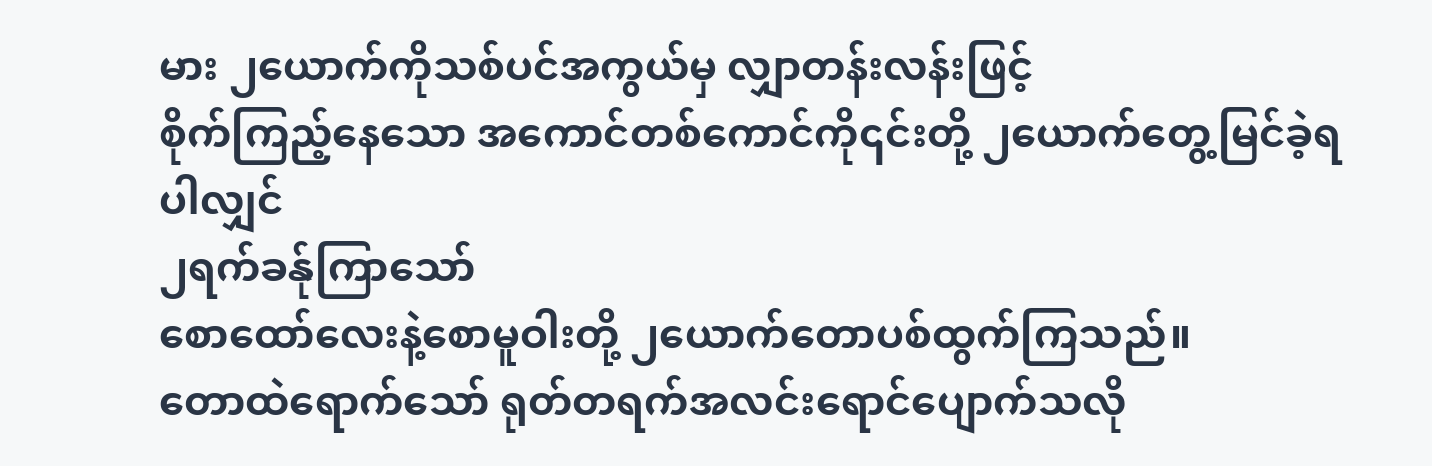မား ၂ယောက်ကိုသစ်ပင်အကွယ်မှ လျှာတန်းလန်းဖြင့်
စိုက်ကြည့်နေသော အကောင်တစ်ကောင်ကို၎င်းတို့ ၂ယောက်တွေ့မြင်ခဲ့ရပါလျှင်
၂ရက်ခန်ုကြာသော်
စောထော်လေးနဲ့စောမူဝါးတို့ ၂ယောက်တောပစ်ထွက်ကြသည်။
တောထဲရောက်သော် ရုတ်တရက်အလင်းရောင်ပျောက်သလို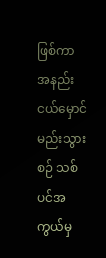ဖြစ်ကာ
အနည်းငယ်မှောင်မည်းသွားစဉ် သစ်ပင်အကွယ်မှ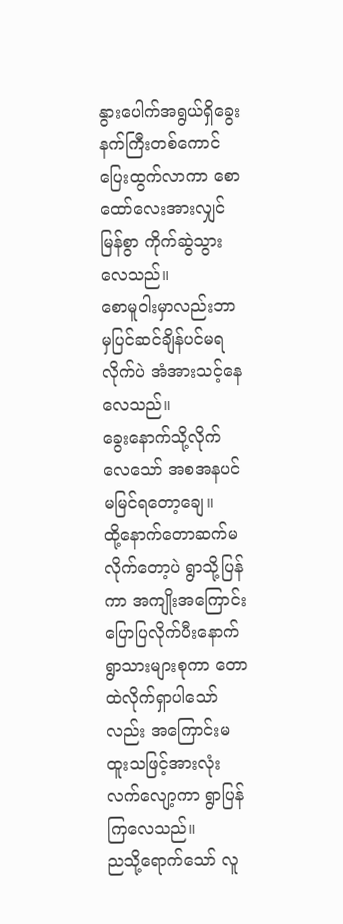နွားပေါက်အရွယ်ရှိခွေးနက်ကြီးတစ်ကောင်ပြေးထွက်လာကာ စောထော်လေးအားလျှင်မြန်စွာ ကိုက်ဆွဲသွားလေသည်။
စောမူဝါးမှာလည်းဘာမှပြင်ဆင်ချိန်ပင်မရလိုက်ပဲ အံအားသင့်နေလေသည်။
ခွေးနောက်သို့လိုက်လေသော် အစအနပင်မမြင်ရတော့ချေ။
ထို့နောက်တောဆက်မလိုက်တော့ပဲ ရွာသို့ပြန်ကာ အကျိုးအကြောင်းပြောပြလိုက်ပီးနောက်
ရွာသားများစုကာ တောထဲလိုက်ရှာပါသော်လည်း အကြောင်းမထူးသဖြင့်အားလုံး
လက်လျော့ကာ ရွာပြန်ကြလေသည်။
ညသို့ရောက်သော် လူ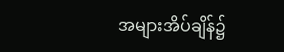အများအိပ်ချိန်၌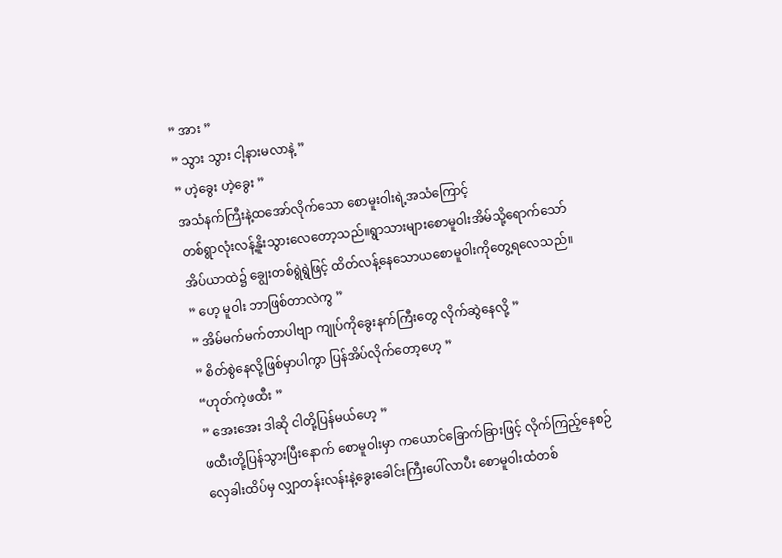” အား ”
” သွား သွား ငါ့နားမလာနဲ့ ”
” ဟဲ့ခွေး ဟဲ့ခွေး ”
အသံနက်ကြီးနဲ့ထအော်လိုက်သော စောမူးဝါးရဲ့အသံကြောင့်
တစ်ရွာလုံးလန့်နိူးသွားလေတော့သည်။ရွာသားများစောမူဝါးအိမ်သို့ရောက်သော်
အိပ်ယာထဲ၌ ချွေးတစ်ရွဲရွဲဖြင့် ထိတ်လန့်နေသောယစောမူဝါးကိုတွေ့ရလေသည်။
” ဟေ့ မူဝါး ဘာဖြစ်တာလဲကွ ”
” အိမ်မက်မက်တာပါဗျာ ကျုပ်ကိုခွေးနက်ကြီးတွေ လိုက်ဆွဲနေလို့ ”
” စိတ်စွဲနေလို့ဖြစ်မှာပါကွာ ပြန်အိပ်လိုက်တော့ဟေ့ ”
“ဟုတ်ကဲ့ဖထီး ”
” အေးအေး ဒါဆို ငါတို့ပြန်မယ်ဟေ့ ”
ဖထီးတို့ပြန်သွားပြီးနောက် စောမူဝါးမှာ ကယောင်ခြောက်ခြားဖြင့် လိုက်ကြည့်နေစဉ်
လှေခါးထိပ်မှ လျှာတန်းလန်းနဲ့ခွေးခေါင်းကြီးပေါ်လာပီး စောမူဝါးထံတစ်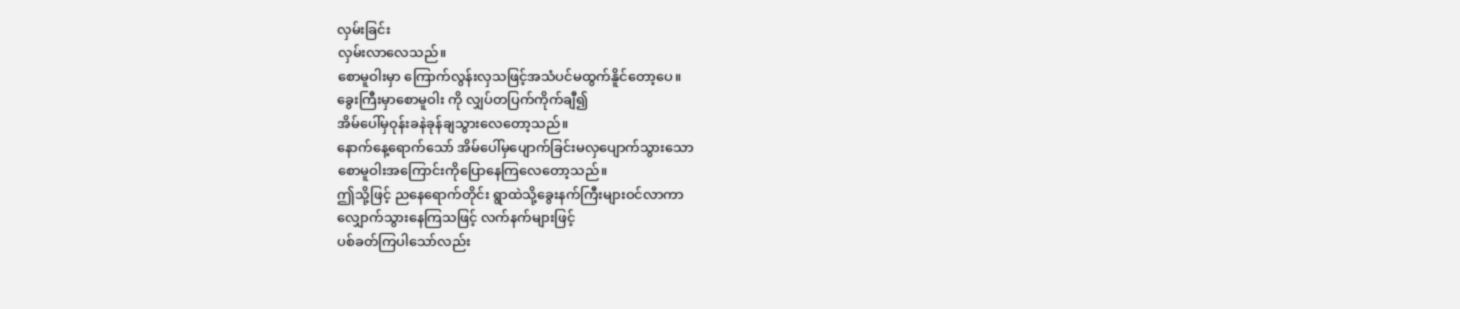လှမ်းခြင်း
လှမ်းလာလေသည်။
စောမူဝါးမှာ ကြောက်လွန်းလှသဖြင့်အသံပင်မထွက်နိူင်တော့ပေ။
ခွေးကြီးမှာစောမူဝါး ကို လျှပ်တပြက်ကိုက်ချီ၍
အိမ်ပေါ်မှဝုန်းခနဲခုန်ချသွားလေတော့သည်။
နောက်နေ့ရောက်သော် အိမ်ပေါ်မှပျောက်ခြင်းမလှပျောက်သွားသော
စောမူဝါးအကြောင်းကိုပြောနေကြလေတော့သည်။
ဤသို့ဖြင့် ညနေရောက်တိုင်း ရွာထဲသို့ခွေးနက်ကြီးများဝင်လာကာ
လျှောက်သွားနေကြသဖြင့် လက်နက်များဖြင့်
ပစ်ခတ်ကြပါသော်လည်း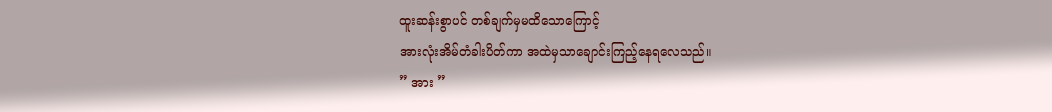ထူးဆန်းစွာပင် တစ်ချက်မှမထိသောကြောင့်
အားလုံးအိမ်တံခါးပိတ်ကာ အထဲမှသာချောင်းကြည့်နေရလေသည်။
” အား ”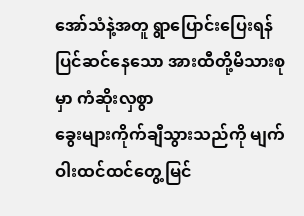အော်သံနဲ့အတူ ရွာပြောင်းပြေးရန်ပြင်ဆင်နေသော အားထီတို့မိသားစုမှာ ကံဆိုးလှစွာ
ခွေးများကိုက်ချီသွားသည်ကို မျက်ဝါးထင်ထင်တွေ့မြင်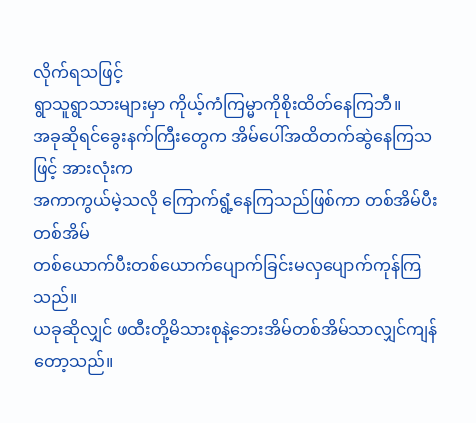လိုက်ရသဖြင့်
ရွာသူရွာသားများမှာ ကိုယ့်ကံကြမ္မာကိုစိုးထိတ်နေကြဘီ။
အခုဆိုရင်ခွေးနက်ကြီးတွေက အိမ်ပေါ်အထိတက်ဆွဲနေကြသဖြင့် အားလုံးက
အကာကွယ်မဲ့သလို ကြောက်ရွံ့နေကြသည်ဖြစ်ကာ တစ်အိမ်ပီးတစ်အိမ်
တစ်ယောက်ပီးတစ်ယောက်ပျောက်ခြင်းမလှပျောက်ကုန်ကြသည်။
ယခုဆိုလျှင် ဖထီးတို့မိသားစုနဲ့ဘေးအိမ်တစ်အိမ်သာလျှင်ကျန်တော့သည်။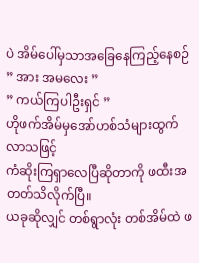ပဲ အိမ်ပေါ်မှသာအခြေနေကြည့်နေစဉ်
” အား အမလေး ”
” ကယ်ကြပါဦးရှင် ”
ဟိုဖက်အိမ်မှအော်ဟစ်သံများထွက်လာသဖြင့်
ကံဆိုးကြရှာလေပြီဆိုတာကို ဖထီးအတတ်သိလိုက်ပြီ။
ယခုဆိုလျှင် တစ်ရွာလုံး တစ်အိမ်ထဲ ဖ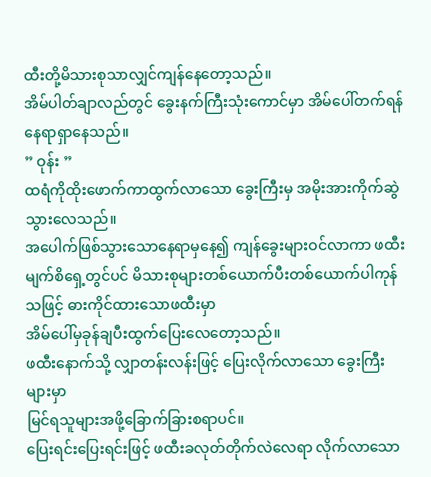ထီးတို့မိသားစုသာလျှင်ကျန်နေတော့သည်။
အိမ်ပါတ်ချာလည်တွင် ခွေးနက်ကြီးသုံးကောင်မှာ အိမ်ပေါ်တက်ရန် နေရာရှာနေသည်။
” ဝုန်း ”
ထရံကိုထိုးဖောက်ကာထွက်လာသော ခွေးကြီးမှ အမိုးအားကိုက်ဆွဲသွားလေသည်။
အပေါက်ဖြစ်သွားသောနေရာမှနေ၍ ကျန်ခွေးများဝင်လာကာ ဖထီးမျက်စိရှေ့တွင်ပင် မိသားစုများတစ်ယောက်ပီးတစ်ယောက်ပါကုန်သဖြင့် ဓားကိုင်ထားသောဖထီးမှာ
အိမ်ပေါ်မှခုန်ချပီးထွက်ပြေးလေတော့သည်။
ဖထီးနောက်သို့ လျှာတန်းလန်းဖြင့် ပြေးလိုက်လာသော ခွေးကြီးများမှာ
မြင်ရသူများအဖို့ခြောက်ခြားစရာပင်။
ပြေးရင်းပြေးရင်းဖြင့် ဖထီးခလုတ်တိုက်လဲလေရာ လိုက်လာသော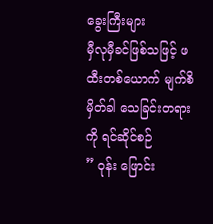ခွေးကြီးများ
မှီလုမှီခင်ဖြစ်သဖြင့် ဖထီးတစ်ယောက် မျက်စိမှိတ်ခါ သေခြင်းတရားကို ရင်ဆိုင်စဉ်
” ဝုန်း ဖြောင်း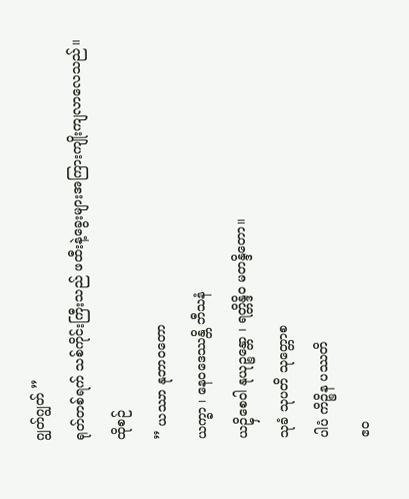ဂျွတ်ဂျွတ် ”
ရုတ်တစ်ရက် သစ်ကိုင်းကြီးသည် ဖထီးနဲ့ခွေးများအကြားကျိုးကျလာလေသည်။
ထိုစဉ်
” ယဿာ နုဘာဝတော
ယက္ခာ ၊ နေဝဒေဿန္တိ ဘီသနံ
ယဥှိစေဝါ နုယုဉ္စန္တော ၊ ရတ္တိန္ဒိဝ မတန္ဒိတော။
သုခံ သုပတိ သုတ္တောစ
ပါပံ ကိဉ္စိန ပဿတိ
ဧဝ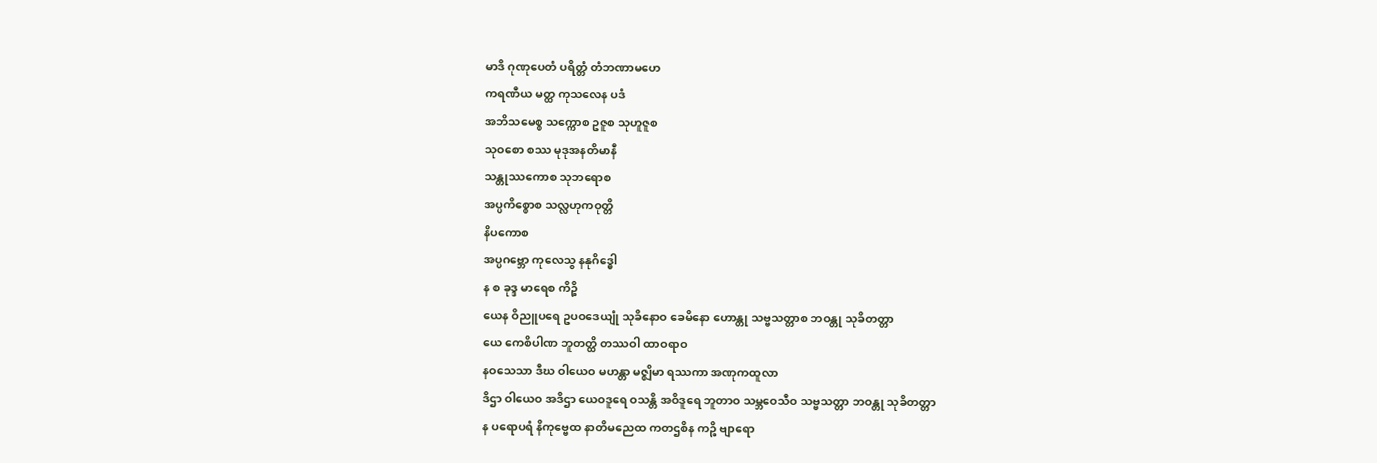မာဒိ ဂုဏုပေတံ ပရိတ္တံ တံဘဏာမဟေ
ကရဏီယ မတ္ထ ကုသလေန ပဒံ
အဘိသမေစ္စ သက္ကောစ ဥဇူစ သုဟူဇူစ
သုဝစော စဿ မုဒုအနတိမာနီ
သန္တုဿကောစ သုဘရောစ
အပ္ပကိစ္စောစ သလ္လဟုကဝုတ္တိ
နိပကောစ
အပ္ပဂဗ္ဘော ကုလေသွ နနုဂိဒ္ဓေါ
န စ ခုဒ္ဒ မာရေစ ကိဉ္စိ
ယေန ဝိညူပရေ ဥပဝဒေယျုံ သုခိနောဝ ခေမိနော ဟောန္တု သဗ္ဗသတ္တာစ ဘဝန္တု သုခိတတ္တာ
ယေ ကေစိပါဏ ဘူတတ္ထိ တဿဝါ ထာဝရာဝ
နဝသေသာ ဒီဃ ဝါယေဝ မဟန္တာ မဇ္စျိမာ ရဿကာ အဏုကထူလာ
ဒိဌာ ဝါယေဝ အဒိဌာ ယေဝဒူရေ ဝသန္တိ အဝိဒူရေ ဘူတာဝ သမ္ဘဝေသီဝ သဗ္ဗသတ္တာ ဘဝန္တု သုခိတတ္တာ
န ပရောပရံ နိကုဗ္ဗေထ နာတိမညေထ ကတဌစိန ကဉ္စိ ဗျာရော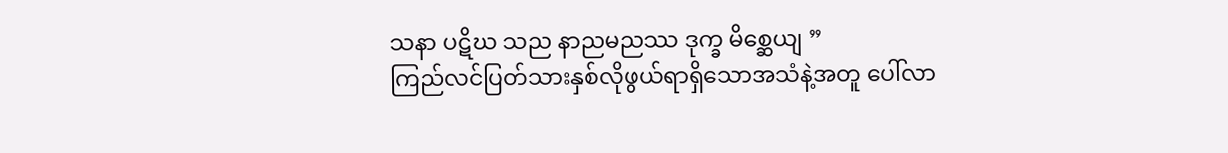သနာ ပဋိဃ သည နာညမညဿ ဒုက္ခ မိစ္ဆေယျ ”
ကြည်လင်ပြတ်သားနှစ်လိုဖွယ်ရာရှိသောအသံနဲ့အတူ ပေါ်လာ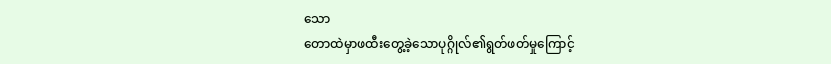သော
တောထဲမှာဖထီးတွေ့ခဲ့သောပုဂ္ဂိုလ်၏ရွတ်ဖတ်မှုကြောင့်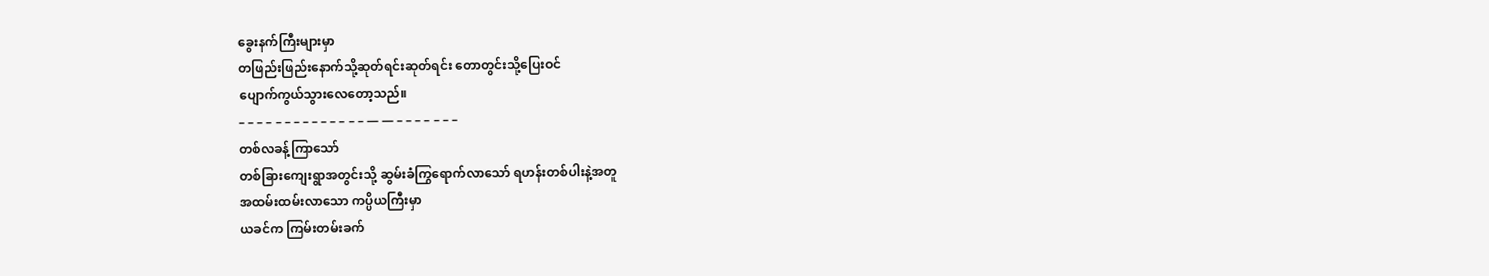ခွေးနက်ကြီးများမှာ
တဖြည်းဖြည်းနောက်သို့ဆုတ်ရင်းဆုတ်ရင်း တောတွင်းသို့ပြေးဝင်
ပျောက်ကွယ်သွားလေတော့သည်။
– – – – – – – – – – – – – – — — – – – – – – –
တစ်လခန့်ကြာသော်
တစ်ခြားကျေးရွာအတွင်းသို့ ဆွမ်းခံကြွရောက်လာသော် ရဟန်းတစ်ပါးနဲ့အတူ
အထမ်းထမ်းလာသော ကပ္ပိယကြီးမှာ
ယခင်က ကြမ်းတမ်းခက်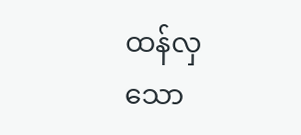ထန်လှသော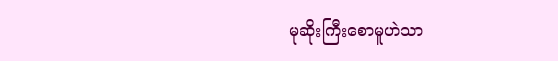မုဆိုးကြီးစောမူဟဲသာ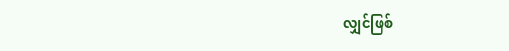လျှင်ဖြစ်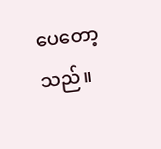ပေတော့သည်။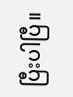ပြီးပါပြီ။